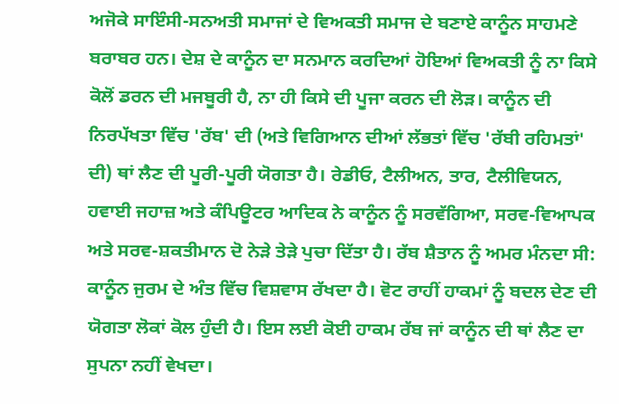ਅਜੋਕੇ ਸਾਇੰਸੀ-ਸਨਅਤੀ ਸਮਾਜਾਂ ਦੇ ਵਿਅਕਤੀ ਸਮਾਜ ਦੇ ਬਣਾਏ ਕਾਨੂੰਨ ਸਾਹਮਣੇ ਬਰਾਬਰ ਹਨ। ਦੇਸ਼ ਦੇ ਕਾਨੂੰਨ ਦਾ ਸਨਮਾਨ ਕਰਦਿਆਂ ਹੋਇਆਂ ਵਿਅਕਤੀ ਨੂੰ ਨਾ ਕਿਸੇ ਕੋਲੋਂ ਡਰਨ ਦੀ ਮਜਬੂਰੀ ਹੈ, ਨਾ ਹੀ ਕਿਸੇ ਦੀ ਪੂਜਾ ਕਰਨ ਦੀ ਲੋੜ। ਕਾਨੂੰਨ ਦੀ ਨਿਰਪੱਖਤਾ ਵਿੱਚ 'ਰੱਬ' ਦੀ (ਅਤੇ ਵਿਗਿਆਨ ਦੀਆਂ ਲੱਭਤਾਂ ਵਿੱਚ 'ਰੱਬੀ ਰਹਿਮਤਾਂ' ਦੀ) ਥਾਂ ਲੈਣ ਦੀ ਪੂਰੀ-ਪੂਰੀ ਯੋਗਤਾ ਹੈ। ਰੇਡੀਓ, ਟੈਲੀਅਨ, ਤਾਰ, ਟੈਲੀਵਿਯਨ, ਹਵਾਈ ਜਹਾਜ਼ ਅਤੇ ਕੰਪਿਊਟਰ ਆਦਿਕ ਨੇ ਕਾਨੂੰਨ ਨੂੰ ਸਰਵੱਗਿਆ, ਸਰਵ-ਵਿਆਪਕ ਅਤੇ ਸਰਵ-ਸ਼ਕਤੀਮਾਨ ਦੋ ਨੇੜੇ ਤੇੜੇ ਪੁਚਾ ਦਿੱਤਾ ਹੈ। ਰੱਬ ਸ਼ੈਤਾਨ ਨੂੰ ਅਮਰ ਮੰਨਦਾ ਸੀ: ਕਾਨੂੰਨ ਜੁਰਮ ਦੇ ਅੰਤ ਵਿੱਚ ਵਿਸ਼ਵਾਸ ਰੱਖਦਾ ਹੈ। ਵੋਟ ਰਾਹੀਂ ਹਾਕਮਾਂ ਨੂੰ ਬਦਲ ਦੇਣ ਦੀ ਯੋਗਤਾ ਲੋਕਾਂ ਕੋਲ ਹੁੰਦੀ ਹੈ। ਇਸ ਲਈ ਕੋਈ ਹਾਕਮ ਰੱਬ ਜਾਂ ਕਾਨੂੰਨ ਦੀ ਥਾਂ ਲੈਣ ਦਾ ਸੁਪਨਾ ਨਹੀਂ ਵੇਖਦਾ।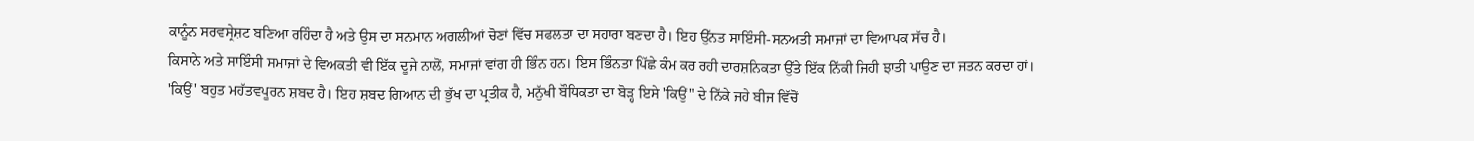ਕਾਨੂੰਨ ਸਰਵਸ੍ਰੇਸ਼ਟ ਬਣਿਆ ਰਹਿੰਦਾ ਹੈ ਅਤੇ ਉਸ ਦਾ ਸਨਮਾਨ ਅਗਲੀਆਂ ਚੋਣਾਂ ਵਿੱਚ ਸਫਲਤਾ ਦਾ ਸਹਾਰਾ ਬਣਦਾ ਹੈ। ਇਹ ਉੱਨਤ ਸਾਇੰਸੀ-ਸਨਅਤੀ ਸਮਾਜਾਂ ਦਾ ਵਿਆਪਕ ਸੱਚ ਹੈ।
ਕਿਸਾਨੇ ਅਤੇ ਸਾਇੰਸੀ ਸਮਾਜਾਂ ਦੇ ਵਿਅਕਤੀ ਵੀ ਇੱਕ ਦੂਜੇ ਨਾਲੋਂ, ਸਮਾਜਾਂ ਵਾਂਗ ਹੀ ਭਿੰਨ ਹਨ। ਇਸ ਭਿੰਨਤਾ ਪਿੱਛੇ ਕੰਮ ਕਰ ਰਹੀ ਦਾਰਸ਼ਨਿਕਤਾ ਉੱਤੇ ਇੱਕ ਨਿੱਕੀ ਜਿਹੀ ਝਾਤੀ ਪਾਉਣ ਦਾ ਜਤਨ ਕਰਦਾ ਹਾਂ।
'ਕਿਉਂ' ਬਹੁਤ ਮਹੱਤਵਪੂਰਨ ਸ਼ਬਦ ਹੈ। ਇਹ ਸ਼ਬਦ ਗਿਆਨ ਦੀ ਭੁੱਖ ਦਾ ਪ੍ਰਤੀਕ ਹੈ, ਮਨੁੱਖੀ ਬੌਧਿਕਤਾ ਦਾ ਬੋੜ੍ਹ ਇਸੇ 'ਕਿਉਂ" ਦੇ ਨਿੱਕੇ ਜਹੇ ਬੀਜ ਵਿੱਚੋਂ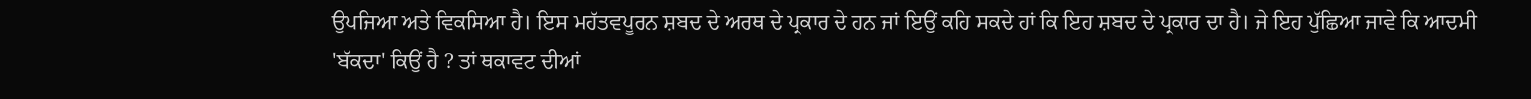ਉਪਜਿਆ ਅਤੇ ਵਿਕਸਿਆ ਹੈ। ਇਸ ਮਹੱਤਵਪੂਰਨ ਸ਼ਬਦ ਦੇ ਅਰਥ ਦੇ ਪ੍ਰਕਾਰ ਦੇ ਹਨ ਜਾਂ ਇਉਂ ਕਹਿ ਸਕਦੇ ਹਾਂ ਕਿ ਇਹ ਸ਼ਬਦ ਦੇ ਪ੍ਰਕਾਰ ਦਾ ਹੈ। ਜੇ ਇਹ ਪੁੱਛਿਆ ਜਾਵੇ ਕਿ ਆਦਮੀ 'ਬੱਕਦਾ' ਕਿਉਂ ਹੈ ? ਤਾਂ ਥਕਾਵਟ ਦੀਆਂ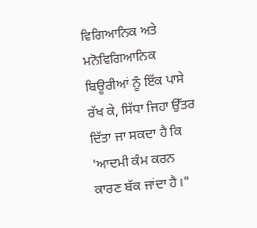ਵਿਗਿਆਨਿਕ ਅਤੇ ਮਨੋਵਿਗਿਆਨਿਕ ਬਿਊਰੀਆਂ ਨੂੰ ਇੱਕ ਪਾਸੇ ਰੱਖ ਕੇ, ਸਿੱਧਾ ਜਿਹਾ ਉੱਤਰ ਦਿੱਤਾ ਜਾ ਸਕਦਾ ਹੈ ਕਿ 'ਆਦਮੀ ਕੰਮ ਕਰਨ ਕਾਰਣ ਬੱਕ ਜਾਂਦਾ ਹੈ।"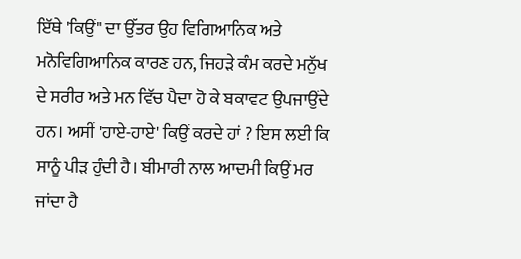ਇੱਥੇ 'ਕਿਉਂ" ਦਾ ਉੱਤਰ ਉਹ ਵਿਗਿਆਨਿਕ ਅਤੇ ਮਨੋਵਿਗਿਆਨਿਕ ਕਾਰਣ ਹਨ, ਜਿਹੜੇ ਕੰਮ ਕਰਦੇ ਮਨੁੱਖ ਦੇ ਸਰੀਰ ਅਤੇ ਮਨ ਵਿੱਚ ਪੈਦਾ ਹੋ ਕੇ ਬਕਾਵਟ ਉਪਜਾਉਂਦੇ ਹਨ। ਅਸੀਂ 'ਹਾਏ-ਹਾਏ' ਕਿਉਂ ਕਰਦੇ ਹਾਂ ? ਇਸ ਲਈ ਕਿ ਸਾਨੂੰ ਪੀੜ ਹੁੰਦੀ ਹੈ। ਬੀਮਾਰੀ ਨਾਲ ਆਦਮੀ ਕਿਉਂ ਮਰ ਜਾਂਦਾ ਹੈ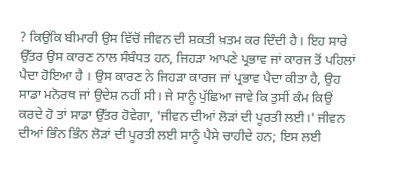? ਕਿਉਂਕਿ ਬੀਮਾਰੀ ਉਸ ਵਿੱਚੋਂ ਜੀਵਨ ਦੀ ਸ਼ਕਤੀ ਖ਼ਤਮ ਕਰ ਦਿੰਦੀ ਹੈ। ਇਹ ਸਾਰੇ ਉੱਤਰ ਉਸ ਕਾਰਣ ਨਾਲ ਸੰਬੰਧਤ ਹਨ, ਜਿਹੜਾ ਆਪਣੇ ਪ੍ਰਭਾਵ ਜਾਂ ਕਾਰਜ ਤੋਂ ਪਹਿਲਾਂ ਪੈਦਾ ਹੋਇਆ ਹੈ । ਉਸ ਕਾਰਣ ਨੇ ਜਿਹੜਾ ਕਾਰਜ ਜਾਂ ਪ੍ਰਭਾਵ ਪੈਦਾ ਕੀਤਾ ਹੈ, ਉਹ ਸਾਡਾ ਮਨੋਰਥ ਜਾਂ ਉਦੇਸ਼ ਨਹੀਂ ਸੀ। ਜੇ ਸਾਨੂੰ ਪੁੱਛਿਆ ਜਾਵੇ ਕਿ ਤੁਸੀਂ ਕੰਮ ਕਿਉਂ ਕਰਦੇ ਹੋ ਤਾਂ ਸਾਡਾ ਉੱਤਰ ਹੋਵੇਗਾ, 'ਜੀਵਨ ਦੀਆਂ ਲੋੜਾਂ ਦੀ ਪੂਰਤੀ ਲਈ।' ਜੀਵਨ ਦੀਆਂ ਭਿੰਨ ਭਿੰਨ ਲੋੜਾਂ ਦੀ ਪੂਰਤੀ ਲਈ ਸਾਨੂੰ ਪੈਸੇ ਚਾਹੀਦੇ ਹਨ; ਇਸ ਲਈ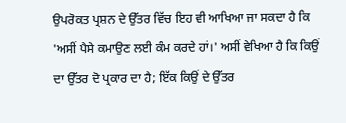ਉਪਰੋਕਤ ਪ੍ਰਸ਼ਨ ਦੇ ਉੱਤਰ ਵਿੱਚ ਇਹ ਵੀ ਆਖਿਆ ਜਾ ਸਕਦਾ ਹੈ ਕਿ 'ਅਸੀਂ ਪੈਸੇ ਕਮਾਉਣ ਲਈ ਕੰਮ ਕਰਦੇ ਹਾਂ।' ਅਸੀਂ ਵੇਖਿਆ ਹੈ ਕਿ ਕਿਉਂ ਦਾ ਉੱਤਰ ਦੋ ਪ੍ਰਕਾਰ ਦਾ ਹੈ; ਇੱਕ ਕਿਉਂ ਦੇ ਉੱਤਰ